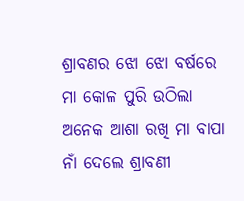ଶ୍ରାବଣର ଝୋ ଝୋ ବର୍ଷରେ
ମା କୋଳ ପୁରି ଉଠିଲା
ଅନେକ ଆଶା ରଖି ମା ବାପା ନାଁ ଦେଲେ ଶ୍ରାବଣୀ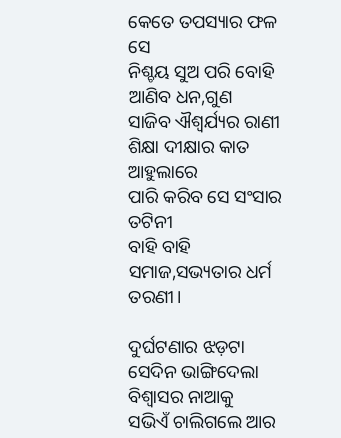କେତେ ତପସ୍ୟାର ଫଳ ସେ
ନିଶ୍ଚୟ ସୁଅ ପରି ବୋହି ଆଣିବ ଧନ,ଗୁଣ
ସାଜିବ ଐଶ୍ୱର୍ଯ୍ୟର ରାଣୀ
ଶିକ୍ଷା ଦୀକ୍ଷାର କାତ ଆହୁଲାରେ
ପାରି କରିବ ସେ ସଂସାର ତଟିନୀ
ବାହି ବାହି ସମାଜ,ସଭ୍ୟତାର ଧର୍ମ ତରଣୀ।

ଦୁର୍ଘଟଣାର ଝଡ଼ଟା ସେଦିନ ଭାଙ୍ଗିଦେଲା ବିଶ୍ୱାସର ନାଆକୁ
ସଭିଏଁ ଚାଲିଗଲେ ଆର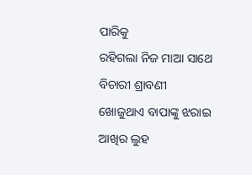ପାରିକୁ
ରହିଗଲା ନିଜ ମାଆ ସାଥେ
ବିଚାରୀ ଶ୍ରାବଣୀ
ଖୋଜୁଥାଏ ବାପାଙ୍କୁ ଝରାଇ ଆଖିର ଲୁହ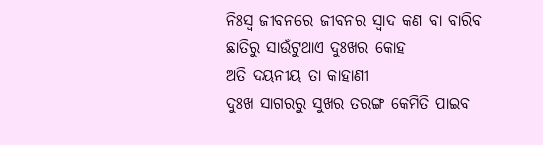ନିଃସ୍ୱ ଜୀବନରେ ଜୀବନର ସ୍ୱାଦ କଣ ବା ବାରିବ
ଛାତିରୁ ସାଉଁଟୁଥାଏ ଦୁଃଖର କୋହ
ଅତି ଦୟନୀୟ ତା କାହାଣୀ
ଦୁଃଖ ସାଗରରୁ ସୁଖର ତରଙ୍ଗ କେମିତି ପାଇବ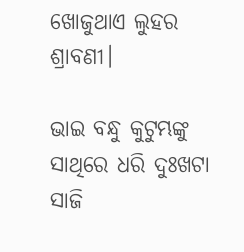ଖୋଜୁଥାଏ ଲୁହର ଶ୍ରାବଣୀ।

ଭାଇ ବନ୍ଧୁ କୁଟୁମ୍ଭଙ୍କୁ ସାଥିରେ ଧରି ଦୁଃଖଟା ସାଜି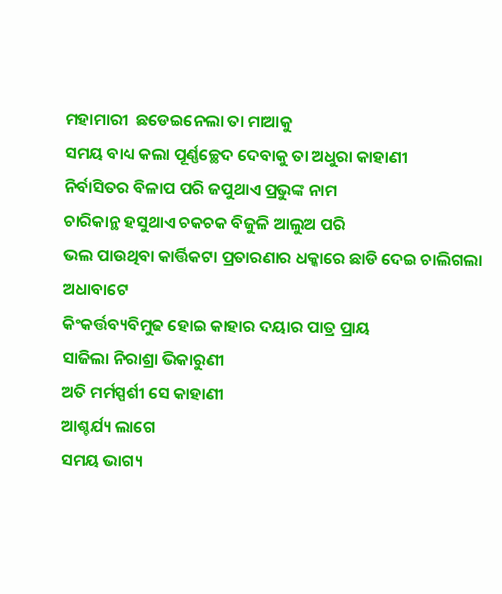ମହାମାରୀ  ଛଡେଇନେଲା ତା ମାଆକୁ
ସମୟ ବାଧ୍ୟ କଲା ପୂର୍ଣ୍ଣଚ୍ଛେଦ ଦେବାକୁ ତା ଅଧୁରା କାହାଣୀ
ନିର୍ବାସିତର ବିଳାପ ପରି ଜପୁଥାଏ ପ୍ରଭୁଙ୍କ ନାମ
ଚାରିକାନ୍ଥ ହସୁଥାଏ ଚକଚକ ବିଜୁଳି ଆଲୁଅ ପରି
ଭଲ ପାଉଥିବା କାର୍ତ୍ତିକଟା ପ୍ରତାରଣାର ଧକ୍କାରେ ଛାଡି ଦେଇ ଚାଲିଗଲା ଅଧାବାଟେ
କିଂକର୍ତ୍ତବ୍ୟବିମୁଢ ହୋଇ କାହାର ଦୟାର ପାତ୍ର ପ୍ରାୟ
ସାଜିଲା ନିରାଶ୍ରା ଭିକାରୁଣୀ
ଅତି ମର୍ମସ୍ପର୍ଶୀ ସେ କାହାଣୀ
ଆଶ୍ଚର୍ଯ୍ୟ ଲାଗେ
ସମୟ ଭାଗ୍ୟ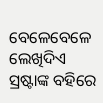ବେଳେବେଳେ ଲେଖିଦିଏ
ସ୍ରଷ୍ଟାଙ୍କ ବହିରେ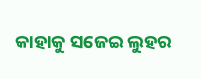କାହାକୁ ସଜେଇ ଲୁହର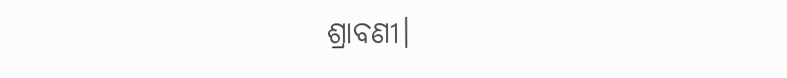ଶ୍ରାବଣୀ।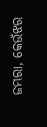ଜମ୍ଭରା, କେଉଁଝର